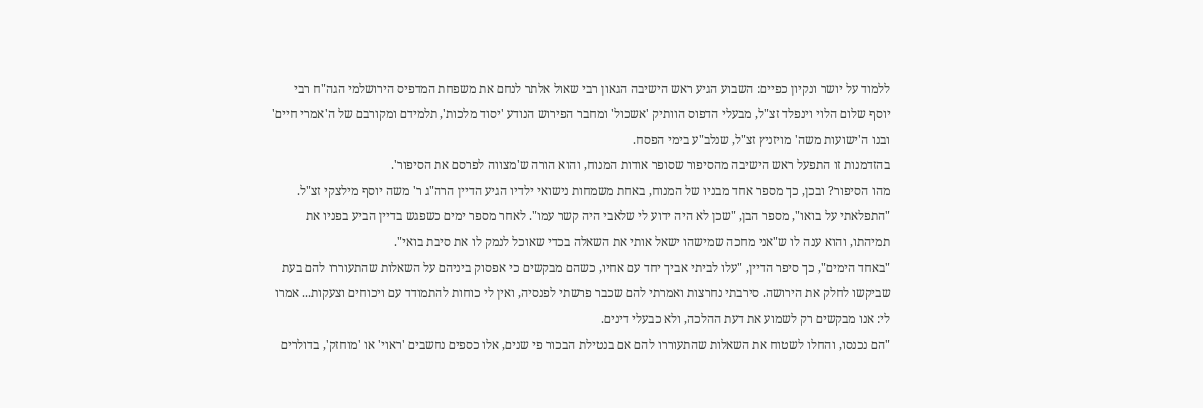ללמוד על יושר ונקיון כפיים: השבוע הגיע ראש הישיבה הגאון רבי שאול אלתר לנחם את משפחת המדפיס הירושלמי הגה"ח רבי יוסף שלום הלוי וינפלד זצ"ל, מבעלי הדפוס הוותיק 'אשכול' ומחבר הפירוש הנודע 'יסוד מלכות', תלמידם ומקורבם של ה'אמרי חיים' ובנו ה'ישועות משה' מויזניץ זצ"ל, שנלב"ע בימי הפסח.
בהזדמנות זו התפעל ראש הישיבה מהסיפור שסופר אודות המנוח, והוא הורה ש'מצווה לפרסם את הסיפור'.
מהו הסיפור? ובכן, כך מספר אחד מבניו של המנוח, באחת משמחות נישואי ילדיו הגיע הדיין הרה"ג ר' משה יוסף מילצקי זצ"ל. "התפלאתי על בואו", מספר הבן, "שכן לא היה ידוע לי שלאבי היה קשר עמו". לאחר מספר ימים כשפגש בדיין הביע בפניו את תמיהתו, והוא ענה לו ש"אני מחכה שמישהו ישאל אותי את השאלה בכדי שאוכל לנמק לו את סיבת בואי".
"באחד הימים", כך סיפר הדיין, "עלו לביתי אביך יחד עם אחיו, כשהם מבקשים כי אפסוק ביניהם על השאלות שהתעוררו להם בעת שביקשו לחלק את הירושה. סירבתי נחרצות ואמרתי להם שכבר פרשתי לפנסיה, ואין לי כוחות להתמודד עם ויכוחים וצעקות... אמרו לי: אנו מבקשים רק לשמוע את דעת ההלכה, ולא כבעלי דינים.
"הם נכנסו, והחלו לשטוח את השאלות שהתעוררו להם אם בנטילת הבכור פי שנים, אלו כספים נחשבים 'ראוי' או 'מוחזק', בדולרים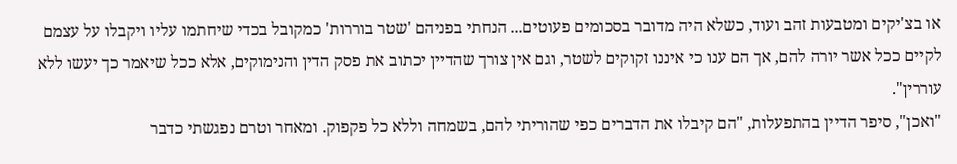או בצ'יקים ומטבעות זהב ועוד, כשלא היה מדובר בסכומים פעוטים... הנחתי בפניהם 'שטר בוררות' כמקובל בכדי שיחתמו עליו ויקבלו על עצמם לקיים ככל אשר יורה להם, אך הם ענו כי איננו זקוקים לשטר, וגם אין צורך שהדיין יכתוב את פסק הדין והנימוקים, אלא ככל שיאמר כך יעשו ללא עוררין".
"ואכן", סיפר הדיין בהתפעלות, "הם קיבלו את הדברים כפי שהוריתי להם, בשמחה וללא כל פקפוק. ומאחר וטרם נפגשתי כדבר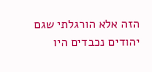הזה אלא הורגלתי שגם יהודים נכבדים היו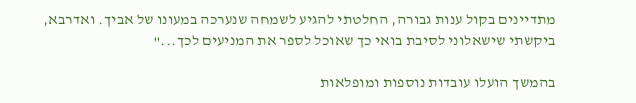מתדיינים בקול ענות גבורה, החלטתי להגיע לשמחה שנערכה במעונו של אביך. ואדרבא, ביקשתי שישאלוני לסיבת בואי כך שאוכל לספר את המניעים לכך..."

בהמשך הועלו עובדות נוספות ומופלאות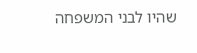שהיו לבני המשפחה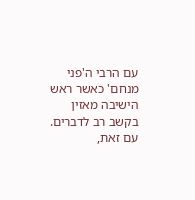עם הרבי ה'פני מנחם' כאשר ראש הישיבה מאזין בקשב רב לדברים. עם זאת,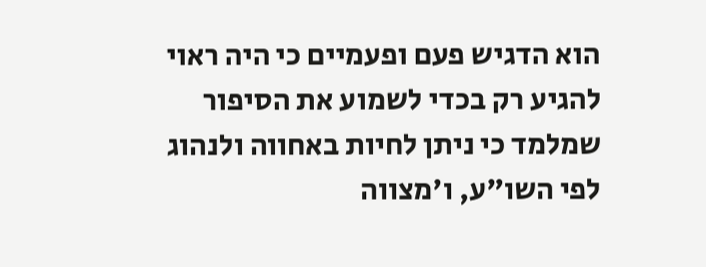הוא הדגיש פעם ופעמיים כי היה ראוי להגיע רק בכדי לשמוע את הסיפור שמלמד כי ניתן לחיות באחווה ולנהוג לפי השו"ע, ו'מצווה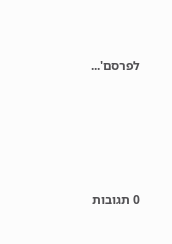לפרסם'...






0 תגובות